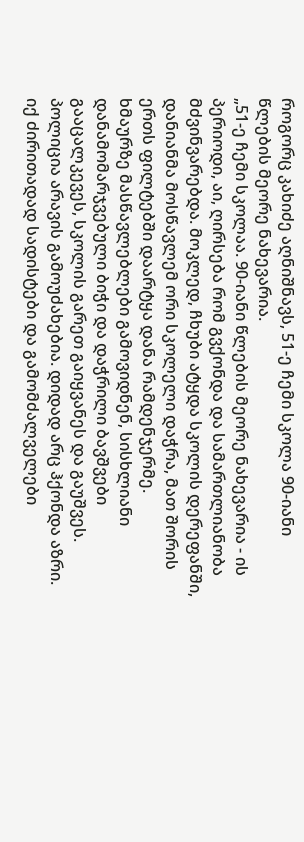როგორც კახიძე აღნიშნავს, 51-ე ჩემი სკოლა 90-იანი წლების მეორე ნახევარია.
„51-ე ჩემი სკოლაა. 90-იანი წლების მეორე ნახევარია - ის პერიოდი, აი, ღირსება რომ გვქონდა და სამართლიანობა მძვინვარებდა. მოკლედ, ჩხუბი ატყდა სკოლის დერეფანში, დანიანმა მოსწავლემ ორი სკოლელი დაჭრა, მათ შორის ერთს ფილტებში დაარტყა დანა რამდენჯერმე.
ხმაურზე მასწავლებლები გამოვიდნენ, სისხლიანი დანამომარჯვებული ბიჭი და დაჭრილი ბავშვები გააცალკევეს, სკოლის გარეთ გაიყვანეს და გაუშვეს.
პოლიცია არავის გამოუძახებია. დიდად არც ჰქონდა აზრი. იქ ძირითადად სადისტები და გამომძალველები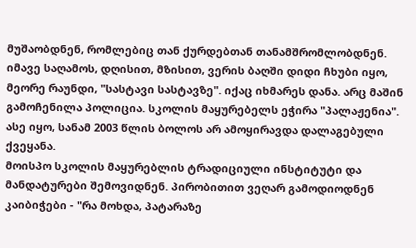მუშაობდნენ, რომლებიც თან ქურდებთან თანამშრომლობდნენ. იმავე საღამოს, დღისით, მზისით, ვერის ბაღში დიდი ჩხუბი იყო, მეორე რაუნდი, "სასტავი სასტავზე". იქაც იხმარეს დანა. არც მაშინ გამოჩენილა პოლიცია. სკოლის მაყურებელს ეჭირა "პალაჟენია".
ასე იყო, სანამ 2003 წლის ბოლოს არ ამოყირავდა დალაგებული ქვეყანა.
მოისპო სკოლის მაყურებლის ტრადიციული ინსტიტუტი და მანდატურები შემოვიდნენ. პირობითით ვეღარ გამოდიოდნენ კაიბიჭები - "რა მოხდა, პატარაზე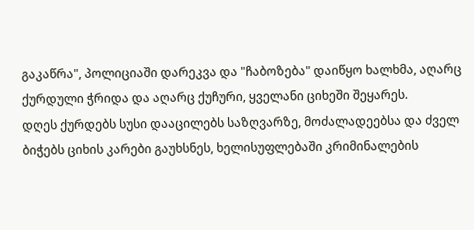გაკაწრა", პოლიციაში დარეკვა და "ჩაბოზება" დაიწყო ხალხმა, აღარც ქურდული ჭრიდა და აღარც ქუჩური, ყველანი ციხეში შეყარეს.
დღეს ქურდებს სუსი დააცილებს საზღვარზე, მოძალადეებსა და ძველ ბიჭებს ციხის კარები გაუხსნეს, ხელისუფლებაში კრიმინალების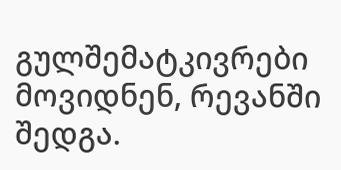გულშემატკივრები მოვიდნენ, რევანში შედგა.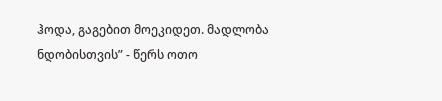ჰოდა, გაგებით მოეკიდეთ. მადლობა ნდობისთვის” - წერს ოთო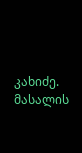კახიძე.
მასალის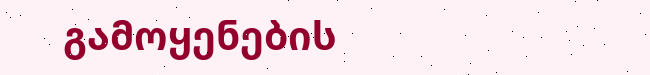გამოყენების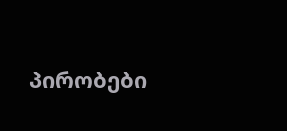პირობები